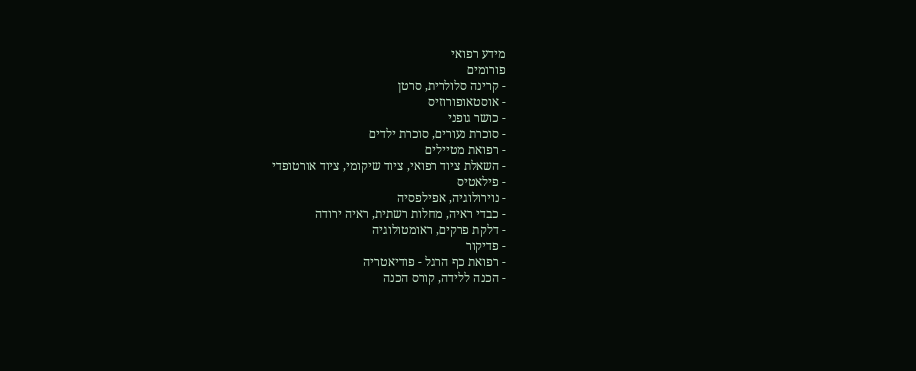מידע רפואי
פורומים
- קרינה סלולרית, סרטן
- אוסטאופורוזיס
- כושר גופני
- סוכרת נעורים, סוכרת ילדים
- רפואת מטיילים
- השאלת ציוד רפואי, ציוד שיקומי, ציוד אורטופדי
- פילאטיס
- נוירולוגיה, אפילפסיה
- כבדי ראיה, מחלות רשתית, ראיה ירודה
- דלקת פרקים, ראומטולוגיה
- פדיקור
- רפואת כף הרגל - פודיאטריה
- הכנה ללידה, קורס הכנה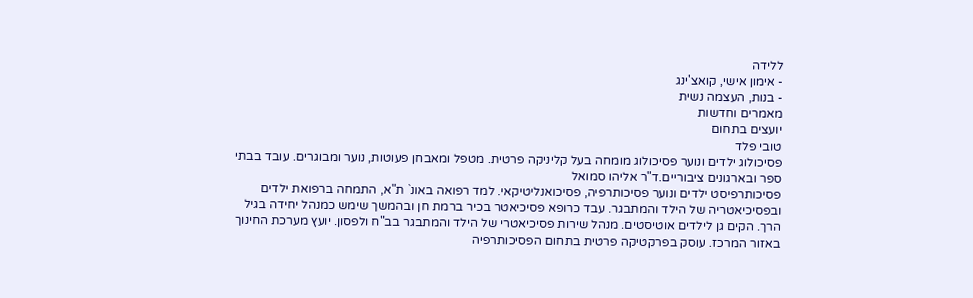ללידה
- אימון אישי, קואצ'ינג
- בנות, העצמה נשית
מאמרים וחדשות
יועצים בתחום
טובי פלד
פסיכולוג ילדים ונוער פסיכולוג מומחה בעל קליניקה פרטית. מטפל ומאבחן פעוטות, נוער ומבוגרים. עובד בבתי ספר ובארגונים ציבוריים.ד"ר אליהו סמואל
פסיכותרפיסט ילדים ונוער פסיכותרפיה, פסיכואנליטיקאי. למד רפואה באונ` ת"א, התמחה ברפואת ילדים ובפסיכיאטריה של הילד והמתבגר. עבד כרופא פסיכיאטר בכיר ברמת חן ובהמשך שימש כמנהל יחידה בגיל הרך. הקים גן לילדים אוטיסטים. מנהל שירות פסיכיאטרי של הילד והמתבגר בב"ח ולפסון. יועץ מערכת החינוך באזור המרכז. עוסק בפרקטיקה פרטית בתחום הפסיכותרפיה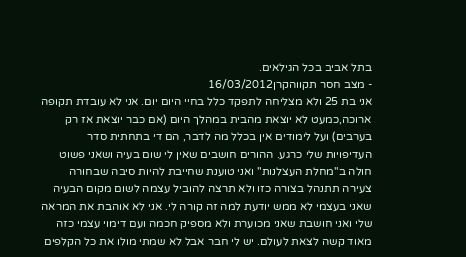בתל אביב בכל הגילאים.
- מצב חסר תקווהקרן16/03/2012
אני בת 25 ולא מצליחה לתפקד כלל בחיי היום יום. אני לא עובדת תקופה ארוכה,כמעט לא יוצאת מהבית במהלך היום (אם כבר יוצאת אז רק בערבים) ועל לימודים אין בכלל מה לדבר, הם די בתחתית סדר העדיפויות שלי כרגע. ההורים חושבים שאין לי שום בעיה ושאני פשוט חולה ב"מחלת העצלנות" ואני טוענת שחייבת להיות סיבה שבחורה צעירה תתנהל בצורה כזו ולא תרצה להוביל עצמה לשום מקום הבעיה שאני בעצמי לא ממש יודעת למה זה קורה לי. אני לא אוהבת את המראה שלי ואני חושבת שאני מכוערת ולא מספיק חכמה ועם דימוי עצמי כזה מאוד קשה לצאת לעולם. יש לי חבר אבל לא שמתי מולו את כל הקלפים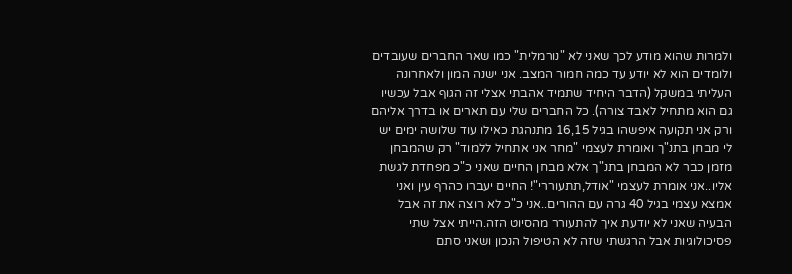ולמרות שהוא מודע לכך שאני לא "נורמלית" כמו שאר החברים שעובדים ולומדים הוא לא יודע עד כמה חמור המצב. אני ישנה המון ולאחרונה העליתי במשקל (הדבר היחיד שתמיד אהבתי אצלי זה הגוף אבל עכשיו גם הוא מתחיל לאבד צורה). כל החברים שלי עם תארים או בדרך אליהם ורק אני תקועה איפשהו בגיל 16,15 מתנהגת כאילו עוד שלושה ימים יש לי מבחן בתנ"ך ואומרת לעצמי "מחר אני אתחיל ללמוד" רק שהמבחן מזמן כבר לא המבחן בתנ"ך אלא מבחן החיים שאני כ"כ מפחדת לגשת אליו..אני אומרת לעצמי "אודל,תתעוררי"! החיים יעברו כהרף עין ואני אמצא עצמי בגיל 40 גרה עם ההורים..אני כ"כ לא רוצה את זה אבל הבעיה שאני לא יודעת איך להתעורר מהסיוט הזה.הייתי אצל שתי פסיכולוגיות אבל הרגשתי שזה לא הטיפול הנכון ושאני סתם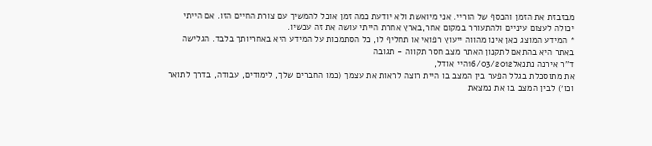מבזבזת את הזמן והכסף של הוריי. אני מיואשת ולא יודעת כמה זמן אוכל להמשיך עם צורת החיים הזו. אם הייתי יכולה לעצום עיניים ולהתעורר במקום אחר,בארץ אחרת הייתי עושה את זה עכשיו.
* המידע המוצג כאן אינו מהווה ייעוץ רפואי או תחליף לו, כל הסתמכות על המידע היא באחריותך בלבד. הגלישה באתר היא בהתאם לתקנון האתר מצב חסר תקווה - תגובה
ד''ר אירנה נתנאל16/03/2012היי אודל,
את מתוסכלת בגלל הפער בין המצב בו היית רוצה לראות את עצמך (כמו החברים שלך, לימודים, עבודה, בדרך לתואר וכו׳) לבין המצב בו את נמצאת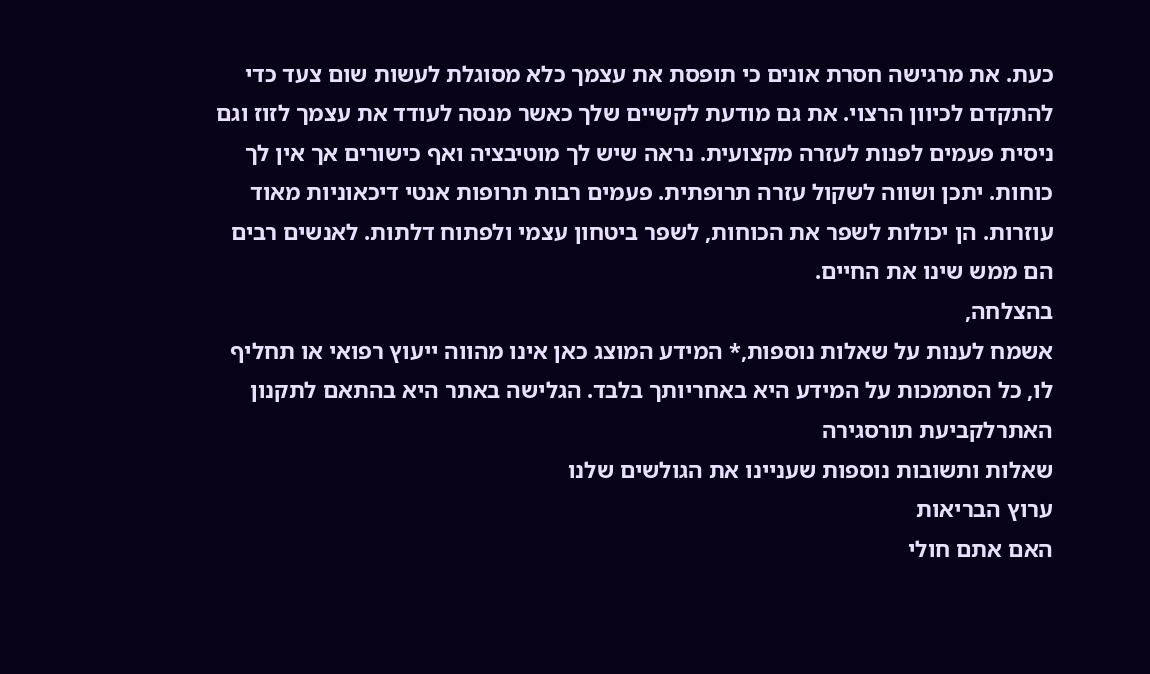כעת. את מרגישה חסרת אונים כי תופסת את עצמך כלא מסוגלת לעשות שום צעד כדי להתקדם לכיוון הרצוי. את גם מודעת לקשיים שלך כאשר מנסה לעודד את עצמך לזוז וגם ניסית פעמים לפנות לעזרה מקצועית. נראה שיש לך מוטיבציה ואף כישורים אך אין לך כוחות. יתכן ושווה לשקול עזרה תרופתית. פעמים רבות תרופות אנטי דיכאוניות מאוד עוזרות. הן יכולות לשפר את הכוחות, לשפר ביטחון עצמי ולפתוח דלתות. לאנשים רבים הם ממש שינו את החיים.
בהצלחה,
אשמח לענות על שאלות נוספות,* המידע המוצג כאן אינו מהווה ייעוץ רפואי או תחליף לו, כל הסתמכות על המידע היא באחריותך בלבד. הגלישה באתר היא בהתאם לתקנון האתרלקביעת תורסגירה
שאלות ותשובות נוספות שעניינו את הגולשים שלנו
ערוץ הבריאות
האם אתם חולי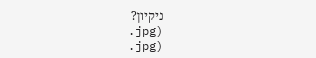ניקיון?
.jpg)
.jpg)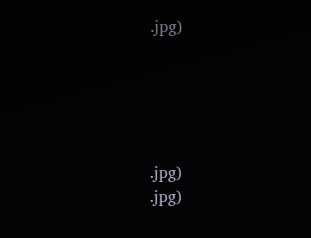.jpg)





.jpg)
.jpg)